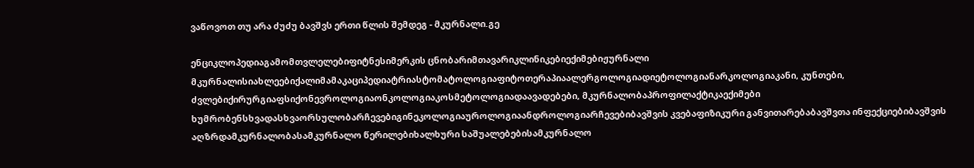ვაწოვოთ თუ არა ძუძუ ბავშვს ერთი წლის შემდეგ - მკურნალი.გე

ენციკლოპედიაგამომთვლელებიფიტნესიმერკის ცნობარიმთავარიკლინიკებიექიმებიჟურნალი მკურნალისიახლეებიქალიმამაკაციპედიატრიასტომატოლოგიაფიტოთერაპიაალერგოლოგიადიეტოლოგიანარკოლოგიაკანი, კუნთები, ძვლებიქირურგიაფსიქონევროლოგიაონკოლოგიაკოსმეტოლოგიადაავადებები, მკურნალობაპროფილაქტიკაექიმები ხუმრობენსხვადასხვაორსულობარჩევებიგინეკოლოგიაუროლოგიაანდროლოგიარჩევებიბავშვის კვებაფიზიკური განვითარებაბავშვთა ინფექციებიბავშვის აღზრდამკურნალობასამკურნალო წერილებიხალხური საშუალებებისამკურნალო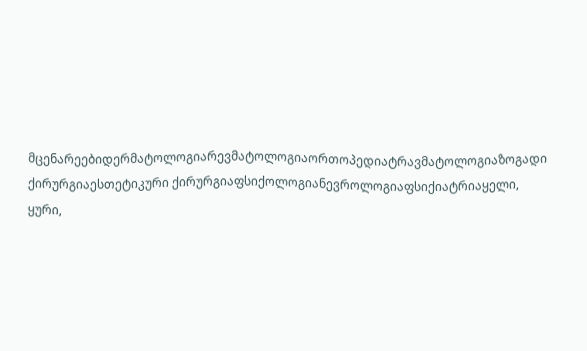მცენარეებიდერმატოლოგიარევმატოლოგიაორთოპედიატრავმატოლოგიაზოგადი ქირურგიაესთეტიკური ქირურგიაფსიქოლოგიანევროლოგიაფსიქიატრიაყელი, ყური,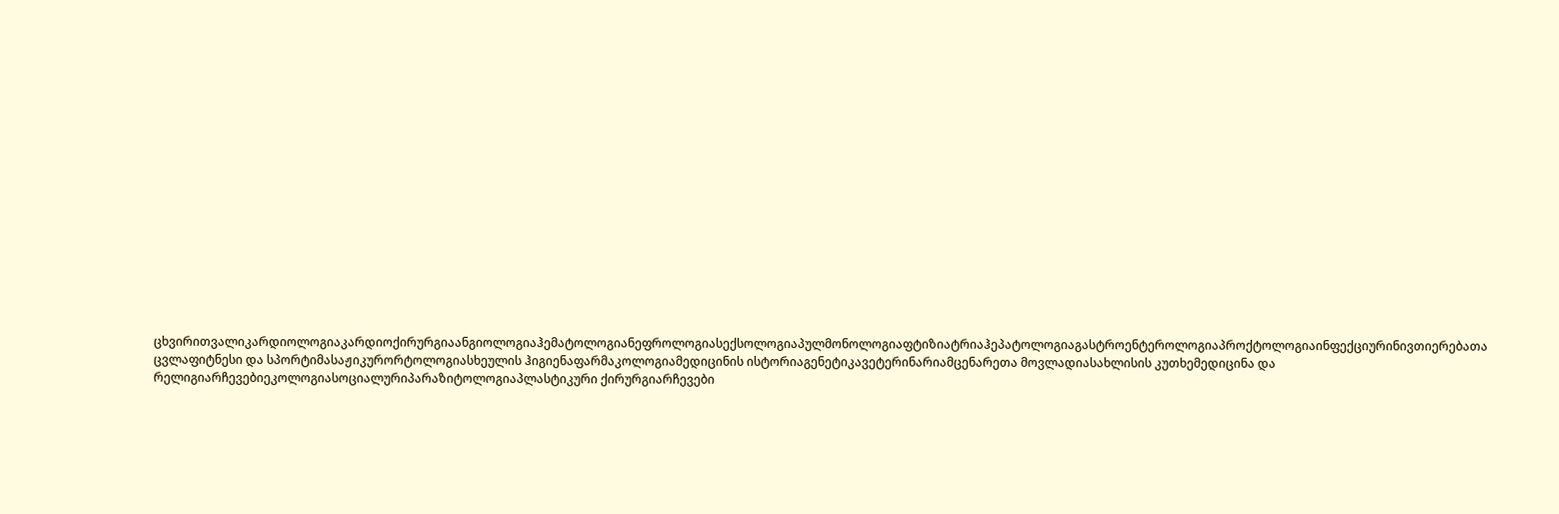ცხვირითვალიკარდიოლოგიაკარდიოქირურგიაანგიოლოგიაჰემატოლოგიანეფროლოგიასექსოლოგიაპულმონოლოგიაფტიზიატრიაჰეპატოლოგიაგასტროენტეროლოგიაპროქტოლოგიაინფექციურინივთიერებათა ცვლაფიტნესი და სპორტიმასაჟიკურორტოლოგიასხეულის ჰიგიენაფარმაკოლოგიამედიცინის ისტორიაგენეტიკავეტერინარიამცენარეთა მოვლადიასახლისის კუთხემედიცინა და რელიგიარჩევებიეკოლოგიასოციალურიპარაზიტოლოგიაპლასტიკური ქირურგიარჩევები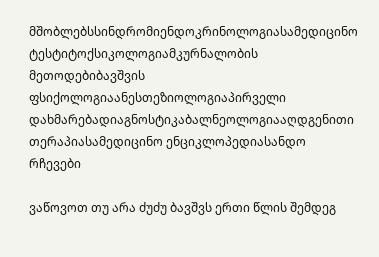მშობლებსსინდრომიენდოკრინოლოგიასამედიცინო ტესტიტოქსიკოლოგიამკურნალობის მეთოდებიბავშვის ფსიქოლოგიაანესთეზიოლოგიაპირველი დახმარებადიაგნოსტიკაბალნეოლოგიააღდგენითი თერაპიასამედიცინო ენციკლოპედიასანდო რჩევები

ვაწოვოთ თუ არა ძუძუ ბავშვს ერთი წლის შემდეგ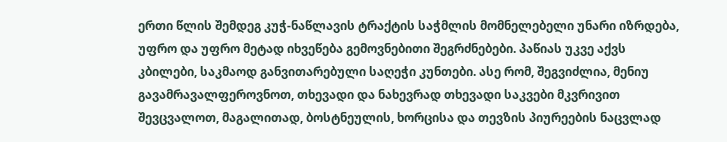ერთი წლის შემდეგ კუჭ-ნაწლავის ტრაქტის საჭმლის მომნელებელი უნარი იზრდება, უფრო და უფრო მეტად იხვეწება გემოვნებითი შეგრძნებები. პაწიას უკვე აქვს კბილები, საკმაოდ განვითარებული საღეჭი კუნთები. ასე რომ, შეგვიძლია, მენიუ გავამრავალფეროვნოთ, თხევადი და ნახევრად თხევადი საკვები მკვრივით შევცვალოთ, მაგალითად, ბოსტნეულის, ხორცისა და თევზის პიურეების ნაცვლად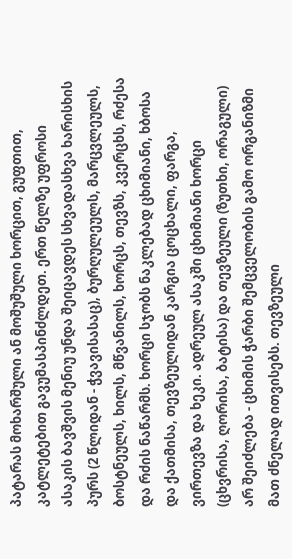პატარას მოხარშული ან მოშუშული ხორცით, გუფთით, კატლეტებით გავუმასპინძლდეთ. ერთ წელზე უფროსი ასაკის ბავშვის მენიუ უნდა შეიცავდეს სხვადასხვა ხარისხის პურს (2 წლიდან - ჭვავისასაც), ბურღულეულს, მარცვლეულს, ბოსტნეულს, ხილს, მწვანილს, ხორცს, თევზს, კვერცხს, რძესა და რძის ნაწარმს. ხორცი სჯობს ნაკლებად ცხიმიანი, ხბოსა და ქათმისა, თევზეულიდან კარგია ცოცხალი, ფარგა, ვირთევზა და ხეკი. ადრეულ ასაკში ცხიმიანი ხორცი (ცხვრისა, ღორისა, ბატისა) და თევზეული (ზუთხი, ორაგული) არ შეიძლება - ცხიმის ჭარბი შემცველობის გამო ორგანიზმი მათ ძნელად ითვისებს. თევზეული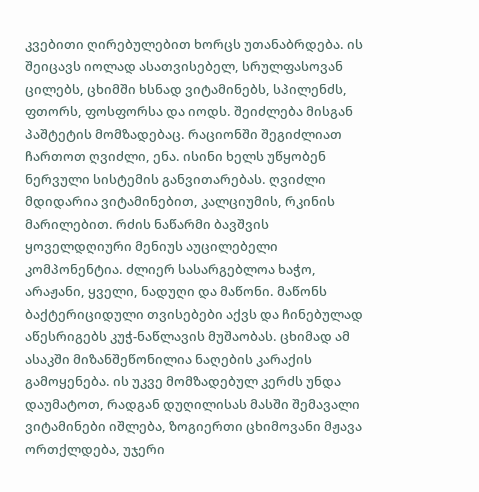კვებითი ღირებულებით ხორცს უთანაბრდება. ის შეიცავს იოლად ასათვისებელ, სრულფასოვან ცილებს, ცხიმში ხსნად ვიტამინებს, სპილენძს, ფთორს, ფოსფორსა და იოდს. შეიძლება მისგან პაშტეტის მომზადებაც. რაციონში შეგიძლიათ ჩართოთ ღვიძლი, ენა. ისინი ხელს უწყობენ ნერვული სისტემის განვითარებას. ღვიძლი მდიდარია ვიტამინებით, კალციუმის, რკინის მარილებით. რძის ნაწარმი ბავშვის ყოველდღიური მენიუს აუცილებელი კომპონენტია. ძლიერ სასარგებლოა ხაჭო, არაჟანი, ყველი, ნადუღი და მაწონი. მაწონს ბაქტერიციდული თვისებები აქვს და ჩინებულად აწესრიგებს კუჭ-ნაწლავის მუშაობას. ცხიმად ამ ასაკში მიზანშეწონილია ნაღების კარაქის გამოყენება. ის უკვე მომზადებულ კერძს უნდა დაუმატოთ, რადგან დუღილისას მასში შემავალი ვიტამინები იშლება, ზოგიერთი ცხიმოვანი მჟავა ორთქლდება, უჯერი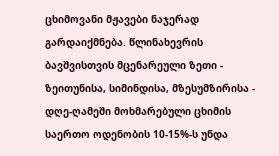ცხიმოვანი მჟავები ნაჯერად გარდაიქმნება. წლინახევრის ბავშვისთვის მცენარეული ზეთი - ზეითუნისა, სიმინდისა, მზესუმზირისა - დღე-ღამეში მოხმარებული ცხიმის საერთო ოდენობის 10-15%-ს უნდა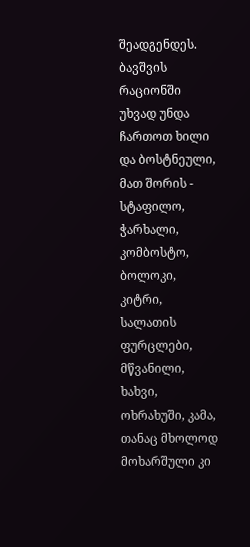შეადგენდეს. ბავშვის რაციონში უხვად უნდა ჩართოთ ხილი და ბოსტნეული, მათ შორის - სტაფილო, ჭარხალი, კომბოსტო, ბოლოკი, კიტრი, სალათის ფურცლები, მწვანილი, ხახვი, ოხრახუში, კამა, თანაც მხოლოდ მოხარშული კი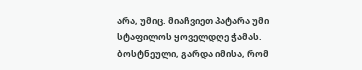არა, უმიც. მიაჩვიეთ პატარა უმი სტაფილოს ყოველდღე ჭამას. ბოსტნეული, გარდა იმისა, რომ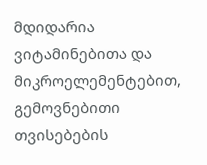მდიდარია ვიტამინებითა და მიკროელემენტებით, გემოვნებითი თვისებების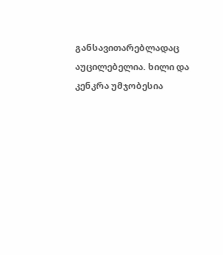განსავითარებლადაც აუცილებელია. ხილი და კენკრა უმჯობესია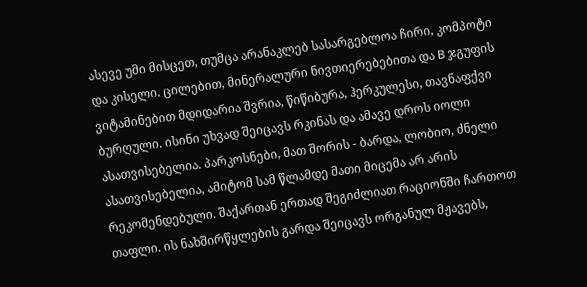ასევე უმი მისცეთ, თუმცა არანაკლებ სასარგებლოა ჩირი, კომპოტი და კისელი. ცილებით, მინერალური ნივთიერებებითა და B ჯგუფის ვიტამინებით მდიდარია შვრია, წიწიბურა, ჰერკულესი, თავნაფქვი ბურღული. ისინი უხვად შეიცავს რკინას და ამავე დროს იოლი ასათვისებელია. პარკოსნები, მათ შორის - ბარდა, ლობიო, ძნელი ასათვისებელია, ამიტომ სამ წლამდე მათი მიცემა არ არის რეკომენდებული. შაქართან ერთად შეგიძლიათ რაციონში ჩართოთ თაფლი. ის ნახშირწყლების გარდა შეიცავს ორგანულ მჟავებს,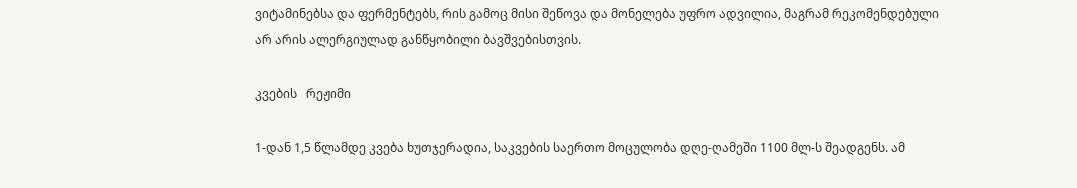ვიტამინებსა და ფერმენტებს, რის გამოც მისი შეწოვა და მონელება უფრო ადვილია, მაგრამ რეკომენდებული არ არის ალერგიულად განწყობილი ბავშვებისთვის.

კვების   რეჟიმი

1-დან 1,5 წლამდე კვება ხუთჯერადია, საკვების საერთო მოცულობა დღე-ღამეში 1100 მლ-ს შეადგენს. ამ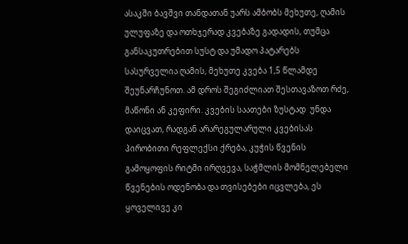ასაკში ბავშვი თანდათან უარს ამბობს მეხუთე, ღამის ულუფაზე და ოთხჯერად კვებაზე გადადის, თუმცა განსაკუთრებით სუსტ და უმადო პატარებს სასურველია ღამის, მეხუთე კვება 1,5 წლამდე შეუნარჩუნოთ. ამ დროს შეგიძლიათ შესთავაზოთ რძე, მაწონი ან კეფირი. კვების საათები ზუსტად  უნდა დაიცვათ, რადგან არარეგულარული კვებისას პირობითი რეფლექსი ქრება, კუჭის წვენის გამოყოფის რიტმი ირღვევა, საჭმლის მომნელებელი წვენების ოდენობა და თვისებები იცვლება, ეს ყოველივე კი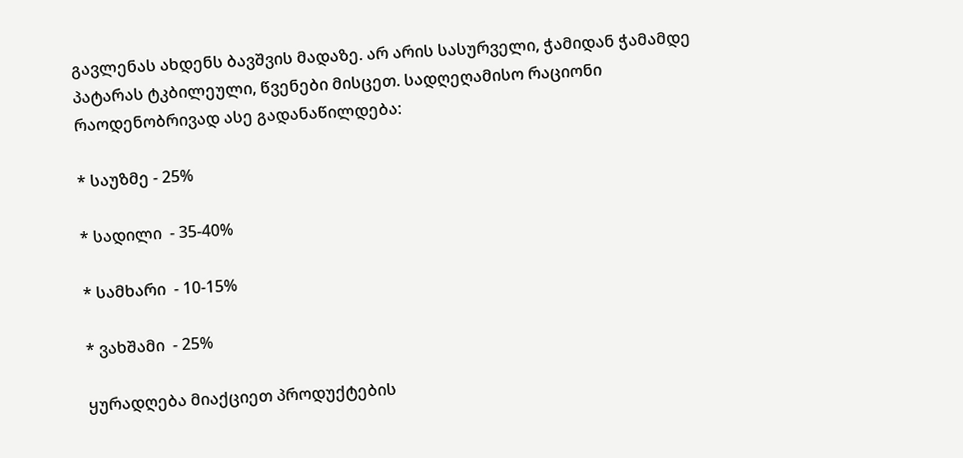გავლენას ახდენს ბავშვის მადაზე. არ არის სასურველი, ჭამიდან ჭამამდე პატარას ტკბილეული, წვენები მისცეთ. სადღეღამისო რაციონი რაოდენობრივად ასე გადანაწილდება:

* საუზმე - 25%

* სადილი  - 35-40%

* სამხარი  - 10-15%

* ვახშამი  - 25%

ყურადღება მიაქციეთ პროდუქტების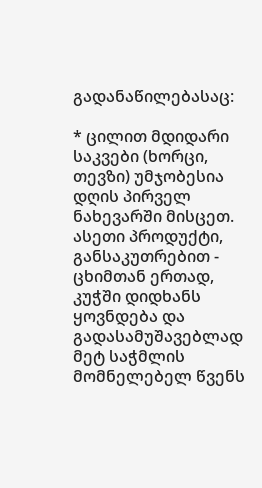გადანაწილებასაც:

* ცილით მდიდარი საკვები (ხორცი, თევზი) უმჯობესია დღის პირველ ნახევარში მისცეთ. ასეთი პროდუქტი, განსაკუთრებით - ცხიმთან ერთად, კუჭში დიდხანს ყოვნდება და გადასამუშავებლად მეტ საჭმლის მომნელებელ წვენს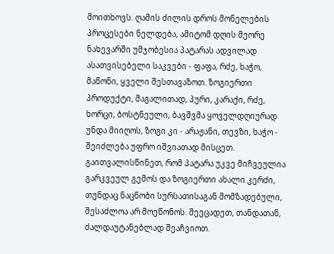მოითხოვს. ღამის ძილის დროს მონელების პროცესები ნელდება, ამიტომ დღის მეორე ნახევარში უმჯობესია პატარას ადვილად ასათვისებელი საკვები - ფაფა, რძე, ხაჭო, მაწონი, ყველი შესთავაზოთ. ზოგიერთი პროდუქტი, მაგალითად, პური, კარაქი, რძე, ხორცი, ბოსტნეული, ბავშვმა ყოველდღიურად უნდა მიიღოს, ზოგი კი - არაჟანი, თევზი, ხაჭო - შეიძლება უფრო იშვიათად მისცეთ. გაითვალისწინეთ, რომ პატარა უკვე მიჩვეულია გარკვეულ გემოს და ზოგიერთი ახალი კერძი, თუნდაც ნაცნობი სურსათისაგან მომზადებული, შესაძლოა არ მოეწონოს. შეეცადეთ, თანდათან, ძალდაუტანებლად შეაჩვიოთ.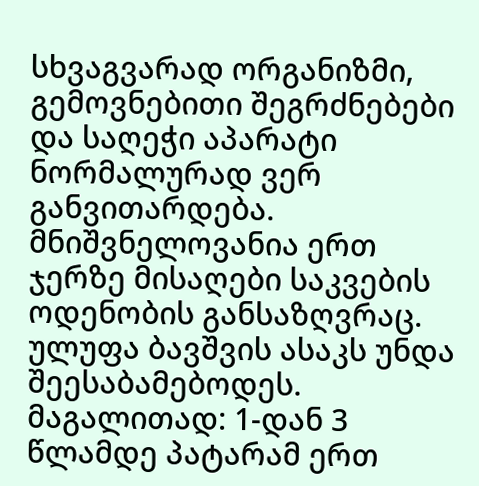სხვაგვარად ორგანიზმი, გემოვნებითი შეგრძნებები და საღეჭი აპარატი ნორმალურად ვერ განვითარდება. მნიშვნელოვანია ერთ ჯერზე მისაღები საკვების ოდენობის განსაზღვრაც.  ულუფა ბავშვის ასაკს უნდა შეესაბამებოდეს. მაგალითად: 1-დან 3 წლამდე პატარამ ერთ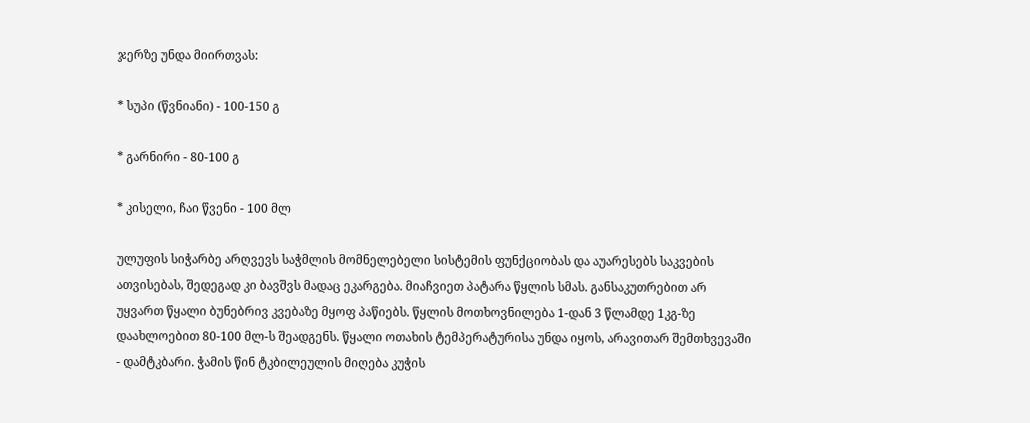ჯერზე უნდა მიირთვას:

* სუპი (წვნიანი) - 100-150 გ

* გარნირი - 80-100 გ

* კისელი, ჩაი წვენი - 100 მლ

ულუფის სიჭარბე არღვევს საჭმლის მომნელებელი სისტემის ფუნქციობას და აუარესებს საკვების ათვისებას, შედეგად კი ბავშვს მადაც ეკარგება. მიაჩვიეთ პატარა წყლის სმას. განსაკუთრებით არ უყვართ წყალი ბუნებრივ კვებაზე მყოფ პაწიებს. წყლის მოთხოვნილება 1-დან 3 წლამდე 1კგ-ზე დაახლოებით 80-100 მლ-ს შეადგენს. წყალი ოთახის ტემპერატურისა უნდა იყოს, არავითარ შემთხვევაში - დამტკბარი. ჭამის წინ ტკბილეულის მიღება კუჭის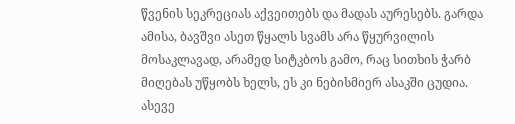წვენის სეკრეციას აქვეითებს და მადას აურესებს. გარდა ამისა, ბავშვი ასეთ წყალს სვამს არა წყურვილის მოსაკლავად, არამედ სიტკბოს გამო, რაც სითხის ჭარბ მიღებას უწყობს ხელს, ეს კი ნებისმიერ ასაკში ცუდია. ასევე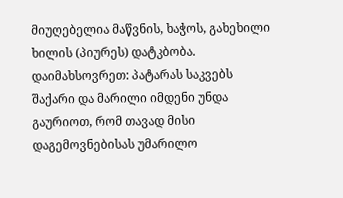მიუღებელია მაწვნის, ხაჭოს, გახეხილი ხილის (პიურეს) დატკბობა. დაიმახსოვრეთ: პატარას საკვებს შაქარი და მარილი იმდენი უნდა გაურიოთ, რომ თავად მისი დაგემოვნებისას უმარილო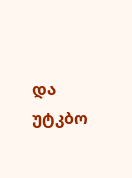და უტკბო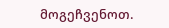მოგეჩვენოთ.